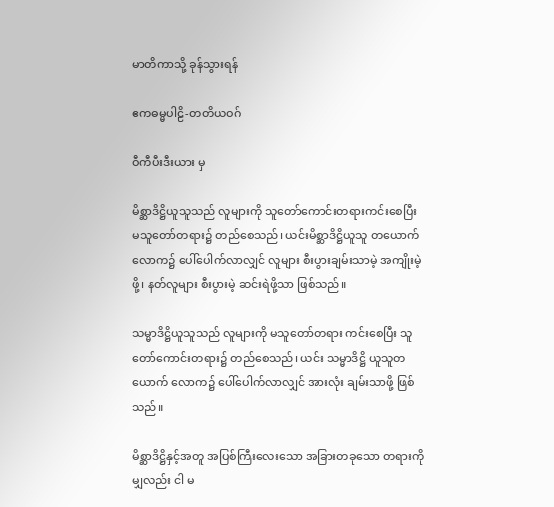မာတိကာသို့ ခုန်သွားရန်

ဧကဓမ္မပါဠိ-တတိယဝဂ်

ဝီကီပီးဒီးယား မှ

မိစ္ဆာဒိဋ္ဌိယူသူသည် လူများကို သူတော်ကောင်းတရားကင်းစေပြီး မသူတော်တရား၌ တည်စေသည်၊ ယင်းမိစ္ဆာဒိဋ္ဌိယူသူ တယောက် လောက၌ ပေါ်ပေါက်လာလျှင် လူများ စီးပွားချမ်းသာမဲ့ အကျိုးမဲ့ဖို့၊ နတ်လူများ စီးပွားမဲ့ ဆင်းရဲဖို့သာ ဖြစ်သည်။

သမ္မာဒိဋ္ဌိယူသူသည် လူများကို မသူတော်တရား ကင်းစေပြီး သူတော်ကောင်းတရား၌ တည်စေသည်၊ ယင်း သမ္မာဒိဋ္ဌိ ယူသူတယောက် လောက၌ ပေါ်ပေါက်လာလျှင် အားလုံး ချမ်းသာဖို့ ဖြစ်သည်။

မိစ္ဆာဒိဋ္ဌိနှင့်အတူ အပြစ်ကြီးလေးသော အခြားတခုသော တရားကိုမျှလည်း ငါ မ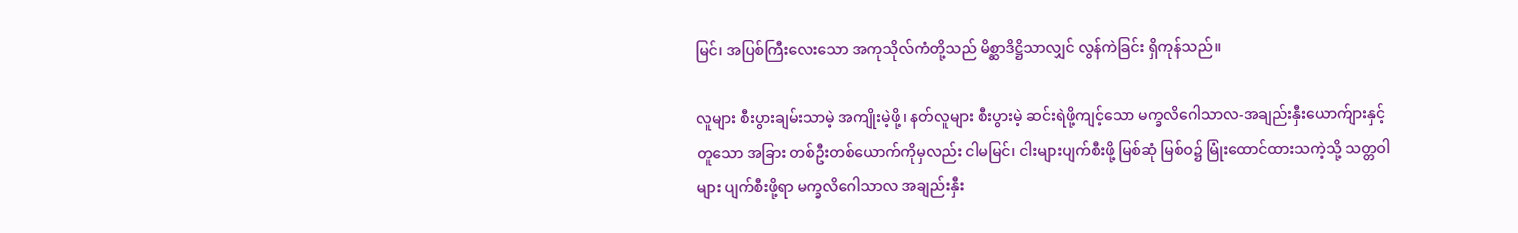မြင်၊ အပြစ်ကြီးလေးသော အကုသိုလ်ကံတို့သည် မိစ္ဆာဒိဋ္ဌိသာလျှင် လွန်ကဲခြင်း ရှိကုန်သည်။

လူများ စီးပွားချမ်းသာမဲ့ အကျိုးမဲ့ဖို့၊ နတ်လူများ စီးပွားမဲ့ ဆင်းရဲဖို့ကျင့်သော မက္ခလိဂေါသာလ-အချည်းနှီးယောက်ျားနှင့်တူသော အခြား တစ်ဦးတစ်ယောက်ကိုမှလည်း ငါမမြင်၊ ငါးများပျက်စီးဖို့ မြစ်ဆုံ မြစ်ဝ၌ မြုံးထောင်ထားသကဲ့သို့ သတ္တဝါများ ပျက်စီးဖို့ရာ မက္ခလိဂေါသာလ အချည်းနှီး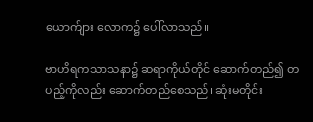ယောက်ျား လောက၌ ပေါ်လာသည်။

ဗာဟိရကသာသနာ၌ ဆရာကိုယ်တိုင် ဆောက်တည်၍ တပည့်ကိုလည်း ဆောက်တည်စေသည်၊ ဆုံးမတိုင်း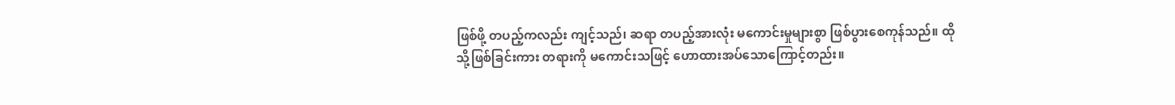ဖြစ်ဖို့ တပည့်ကလည်း ကျင့်သည်၊ ဆရာ တပည့်အားလုံး မကောင်းမှုများစွာ ဖြစ်ပွားစေကုန်သည်။ ထိုသို့ဖြစ်ခြင်းကား တရားကို မကောင်းသဖြင့် ဟောထားအပ်သောကြောင့်တည်း။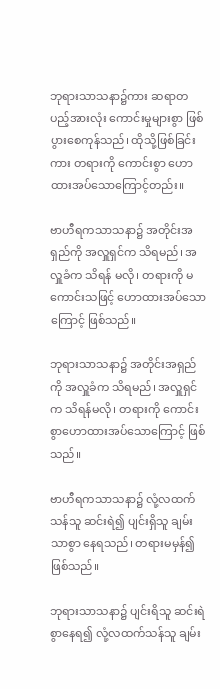ဘုရားသာသနာ၌ကား ဆရာတပည့်အားလုံး ကောင်းမှုများစွာ ဖြစ်ပွားစေကုန်သည်၊ ထိုသို့ဖြစ်ခြင်းကား တရားကို ကောင်းစွာ ဟောထားအပ်သောကြောင့်တည်း။

ဗာဟီရကသာသနာ၌ အတိုင်းအရှည်ကို အလှူရှင်က သိရမည်၊ အလှူခံက သိရန် မလို၊ တရားကို မကောင်းသဖြင့် ဟောထားအပ်သောကြောင့် ဖြစ်သည်။

ဘုရားသာသနာ၌ အတိုင်းအရှည်ကို အလှူခံက သိရမည်၊ အလှူရှင်က သိရန်မလို၊ တရားကို ကောင်းစွာဟောထားအပ်သောကြောင့် ဖြစ်သည်။

ဗာဟီရကသာသနာ၌ လုံ့လထက်သန်သူ ဆင်းရဲ၍ ပျင်းရှိသူ ချမ်းသာစွာ နေရသည်၊ တရားမမှန်၍ ဖြစ်သည်။

ဘုရားသာသနာ၌ ပျင်းရိသူ ဆင်းရဲစွာနေရ၍ လုံ့လထက်သန်သူ ချမ်း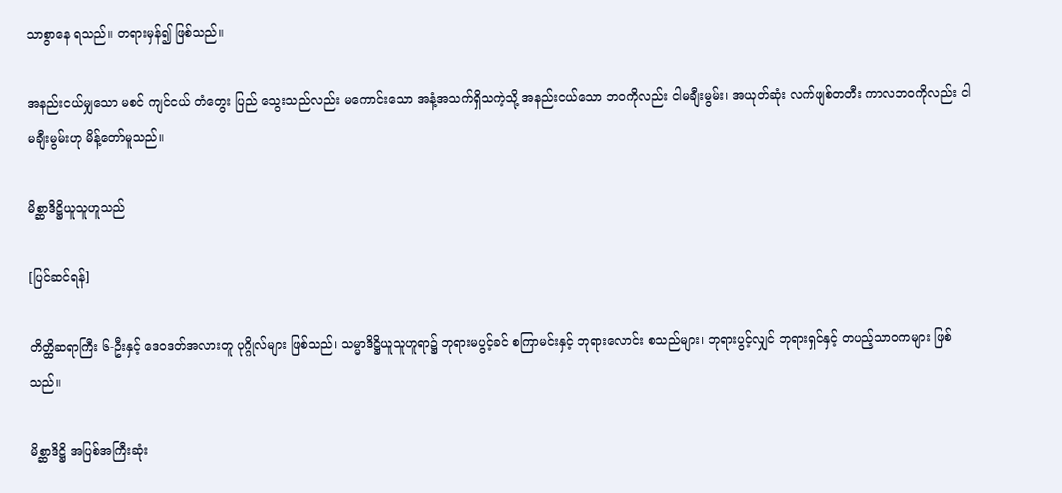သာစွာနေ ရသည်။ တရားမှန်၍ ဖြစ်သည်။

အနည်းငယ်မျှသော မစင် ကျင်ငယ် တံတွေး ပြည် သွေးသည်လည်း မကောင်းသော အနံ့အသက်ရှိသကဲ့သို့ အနည်းငယ်သော ဘဝကိုလည်း ငါမချီးမွမ်း၊ အယုတ်ဆုံး လက်ဖျစ်တတီး ကာလဘဝကိုလည်း ငါမချီးမွမ်းဟု မိန့်တော်မူသည်။

မိစ္ဆာဒိဋ္ဌိယူသူဟူသည်

[ပြင်ဆင်ရန်]

တိတ္ထိဆရာကြီး ၆-ဦးနှင့် ဒေဝဒတ်အလားတူ ပုဂ္ဂိုလ်များ ဖြစ်သည်၊ သမ္မာဒိဋ္ဌိယူသူဟူရာ၌ ဘုရားမပွင့်ခင် စကြာမင်းနှင့် ဘုရားလောင်း စသည်များ၊ ဘုရားပွင့်လျှင် ဘုရားရှင်နှင့် တပည့်သာဝကများ ဖြစ်သည်။

မိစ္ဆာဒိဋ္ဌိ အပြစ်အကြီးဆုံး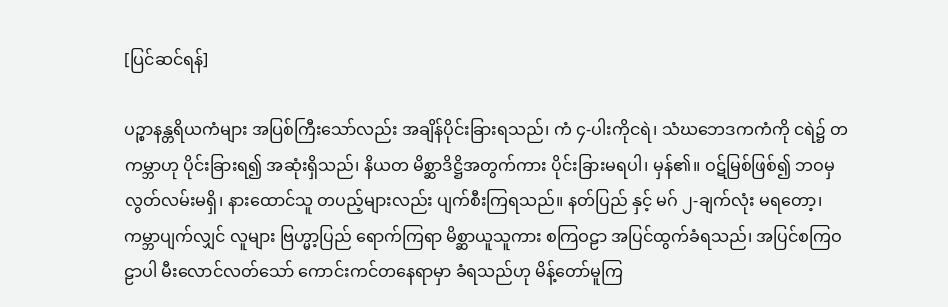[ပြင်ဆင်ရန်]

ပဉ္စာနန္တရိယကံများ အပြစ်ကြီးသော်လည်း အချိန်ပိုင်းခြားရသည်၊ ကံ ၄-ပါးကိုငရဲ၊ သံဃဘေဒကကံကို ငရဲ၌ တကမ္ဘာဟု ပိုင်းခြားရ၍ အဆုံးရှိသည်၊ နိယတ မိစ္ဆာဒိဋ္ဌိအတွက်ကား ပိုင်းခြားမရပါ၊ မှန်၏။ ဝဋ်မြစ်ဖြစ်၍ ဘဝမှ လွတ်လမ်းမရှိ၊ နားထောင်သူ တပည့်များလည်း ပျက်စီးကြရသည်။ နတ်ပြည် နှင့် မဂ် ၂-ချက်လုံး မရတော့၊ ကမ္ဘာပျက်လျှင် လူများ ဗြဟ္မာ့ပြည် ရောက်ကြရာ မိစ္ဆာယူသူကား စကြဝဠာ အပြင်ထွက်ခံရသည်၊ အပြင်စကြဝဠာပါ မီးလောင်လတ်သော် ကောင်းကင်တနေရာမှာ ခံရသည်ဟု မိန့်တော်မူကြ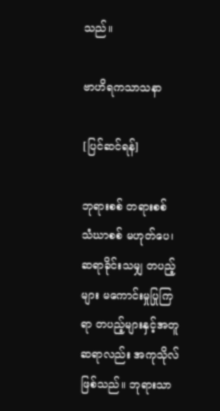သည်။

ဗာဟိရကသာသနာ

[ပြင်ဆင်ရန်]

ဘုရားစစ် တရားစစ် သံဃာစစ် မဟုတ်ပေ၊ ဆရာခိုင်းသမျှ တပည့်များ မကောင်းမှုပြုကြရာ တပည့်များနှင့်အတူ ဆရာလည်း အကုသိုလ်ဖြစ်သည်။ ဘုရားသာ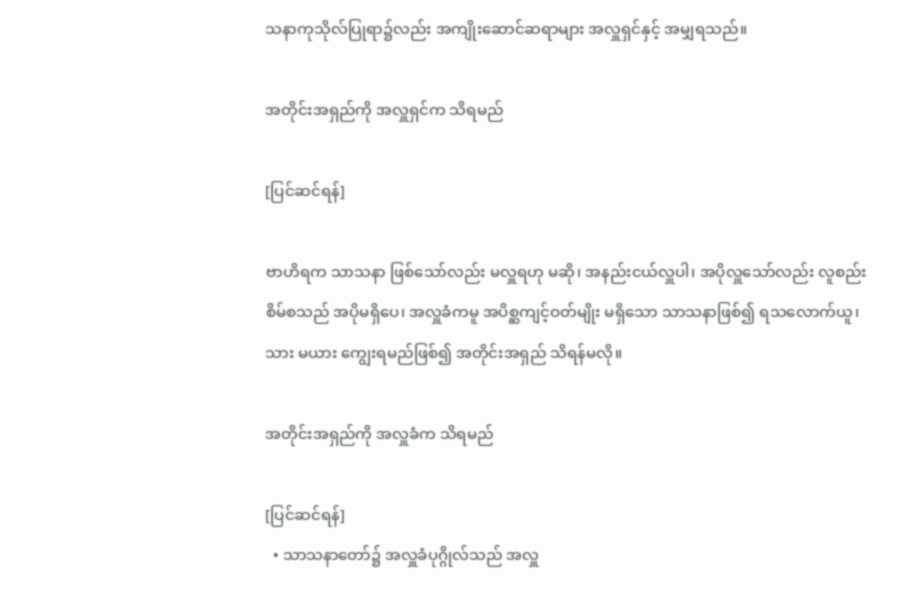သနာကုသိုလ်ပြုရာ၌လည်း အကျိုးဆောင်ဆရာများ အလှူရှင်နှင့် အမျှရသည်။

အတိုင်းအရှည်ကို အလှူရှင်က သိရမည်

[ပြင်ဆင်ရန်]

ဗာဟိရက သာသနာ ဖြစ်သော်လည်း မလှူရဟု မဆို၊ အနည်းငယ်လှူပါ၊ အပိုလှူသော်လည်း လူစည်းစိမ်စသည် အပိုမရှိပေ၊ အလှူခံကမူ အပိစ္ဆကျင့်ဝတ်မျိုး မရှိသော သာသနာဖြစ်၍ ရသလောက်ယူ၊ သား မယား ကျွေးရမည်ဖြစ်၍ အတိုင်းအရှည် သိရန်မလို။

အတိုင်းအရှည်ကို အလှူခံက သိရမည်

[ပြင်ဆင်ရန်]
  • သာသနာတော်၌ အလှူခံပုဂ္ဂိုလ်သည် အလှူ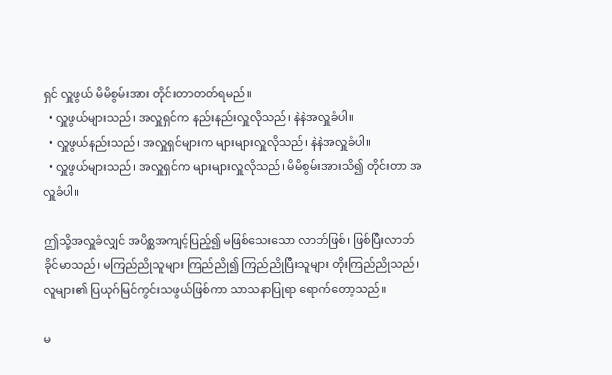ရှင် လှူဖွယ် မိမိစွမ်းအား တိုင်းတာတတ်ရမည်။
  • လှူဖွယ်များသည်၊ အလှူရှင်က နည်းနည်းလှူလိုသည်၊ နဲနဲအလှူခံပါ။
  • လှူဖွယ်နည်းသည်၊ အလှူရှင်များက များများလှူလိုသည်၊ နဲနဲအလှူခံပါ။
  • လှူဖွယ်များသည်၊ အလှူရှင်က များများလှူလိုသည်၊ မိမိစွမ်းအားသိ၍ တိုင်းတာ အလှူခံပါ။

ဤသို့အလှူခံလျှင် အပိစ္ဆအကျင့်ပြည့်၍ မဖြစ်သေးသော လာဘ်ဖြစ်၊ ဖြစ်ပြီးလာဘ် ခိုင်မာသည်၊ မကြည်ညိုသူများ ကြည်ညို၍ ကြည်ညိုပြီးသူများ တိုးကြည်ညိုသည်၊ လူများ၏ ပြယုဂ်မြင်ကွင်းသဖွယ်ဖြစ်ကာ သာသနာပြုရာ ရောက်တော့သည်။

မ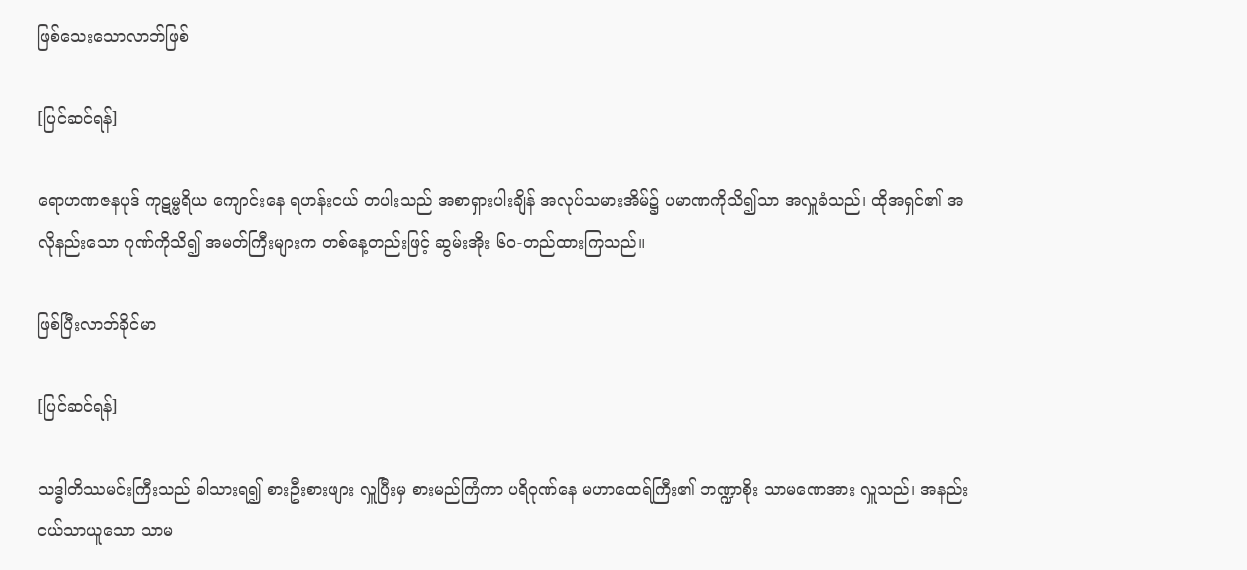ဖြစ်သေးသောလာဘ်ဖြစ်

[ပြင်ဆင်ရန်]

ရောဟဏဇနပုဒ် ကုဋမ္ဗရိယ ကျောင်းနေ ရဟန်းငယ် တပါးသည် အစာရှားပါးချိန် အလုပ်သမားအိမ်၌ ပမာဏကိုသိ၍သာ အလှူခံသည်၊ ထိုအရှင်၏ အလိုနည်းသော ဂုဏ်ကိုသိ၍ အမတ်ကြီးများက တစ်နေ့တည်းဖြင့် ဆွမ်းအိုး ၆၀-တည်ထားကြသည်။

ဖြစ်ပြီးလာဘ်ခိုင်မာ

[ပြင်ဆင်ရန်]

သဒ္ဓါတိဿမင်းကြီးသည် ခါသားရ၍ စားဦးစားဖျား လှူပြီးမှ စားမည်ကြံကာ ပရိဝုဏ်နေ မဟာထေရ်ကြီး၏ ဘဏ္ဍာစိုး သာမဏေအား လှူသည်၊ အနည်းငယ်သာယူသော သာမ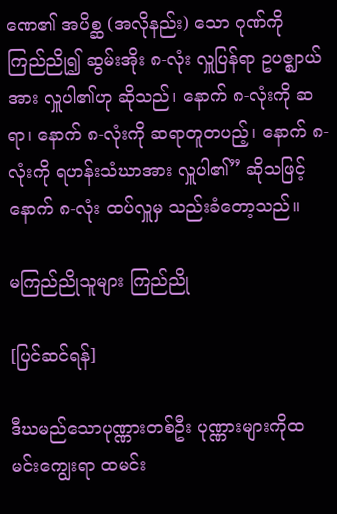ဏေ၏ အပိစ္ဆ (အလိုနည်း) သော ဂုဏ်ကို ကြည်ညို၍ ဆွမ်းအိုး ၈-လုံး လှူပြန်ရာ ဥပဇ္ဈာယ်အား လှူပါ၏ဟု ဆိုသည်၊ နောက် ၈-လုံးကို ဆရာ၊ နောက် ၈-လုံးကို ဆရာတူတပည့်၊ နောက် ၈-လုံးကို ရဟန်းသံဃာအား လှူပါ၏” ဆိုသဖြင့် နောက် ၈-လုံး ထပ်လှူမှ သည်းခံတော့သည်။

မကြည်ညိုသူများ ကြည်ညို

[ပြင်ဆင်ရန်]

ဒီဃမည်သောပုဏ္ဏားတစ်ဦး ပုဏ္ဏားများကိုထမင်းကျွေးရာ ထမင်း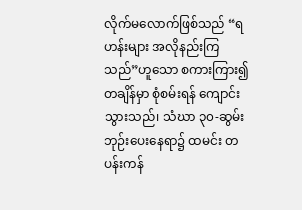လိုက်မလောက်ဖြစ်သည် “ရဟန်းများ အလိုနည်းကြသည်”ဟူသော စကားကြား၍ တချိန်မှာ စုံစမ်းရန် ကျောင်းသွားသည်၊ သံဃာ ၃၀-ဆွမ်းဘုဉ်းပေးနေရာ၌ ထမင်း တပန်းကန်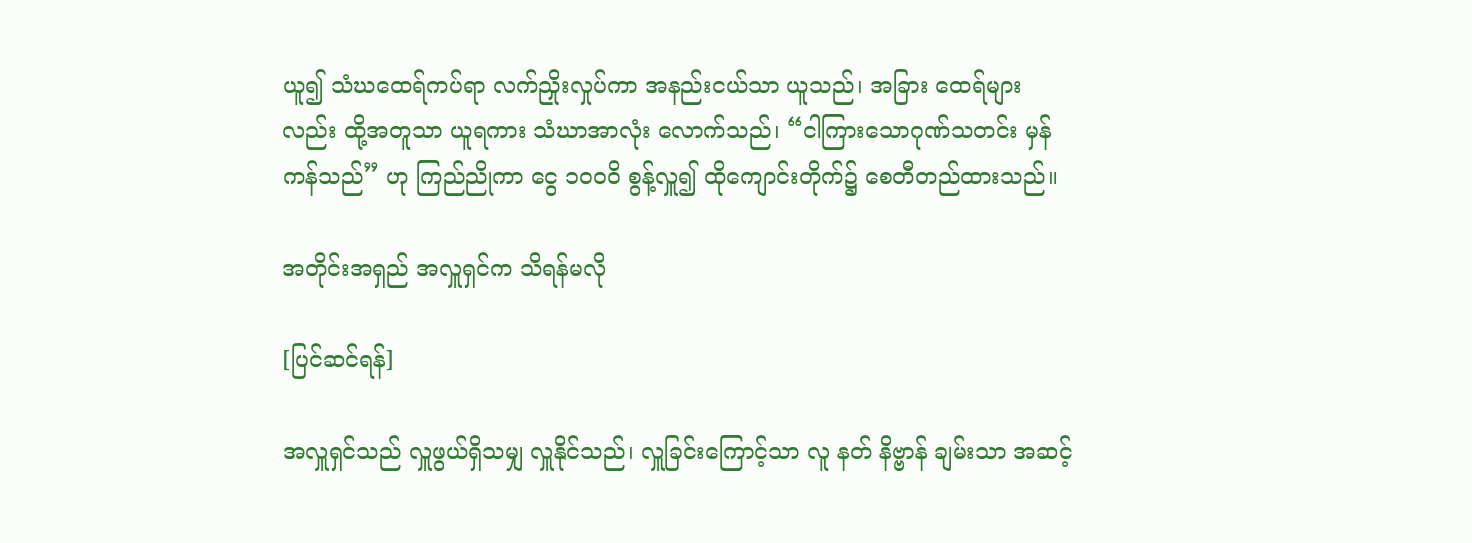ယူ၍ သံဃထေရ်ကပ်ရာ လက်ညှိုးလှုပ်ကာ အနည်းငယ်သာ ယူသည်၊ အခြား ထေရ်များလည်း ထို့အတူသာ ယူရကား သံဃာအာလုံး လောက်သည်၊ “ငါကြားသောဂုဏ်သတင်း မှန်ကန်သည်” ဟု ကြည်ညိုကာ ငွေ ၁၀၀၀ိ စွန့်လှူ၍ ထိုကျောင်းတိုက်၌ စေတီတည်ထားသည်။

အတိုင်းအရှည် အလှူရှင်က သိရန်မလို

[ပြင်ဆင်ရန်]

အလှူရှင်သည် လှူဖွယ်ရှိသမျှ လှူနိုင်သည်၊ လှူခြင်းကြောင့်သာ လူ နတ် နိဗ္ဗာန် ချမ်းသာ အဆင့်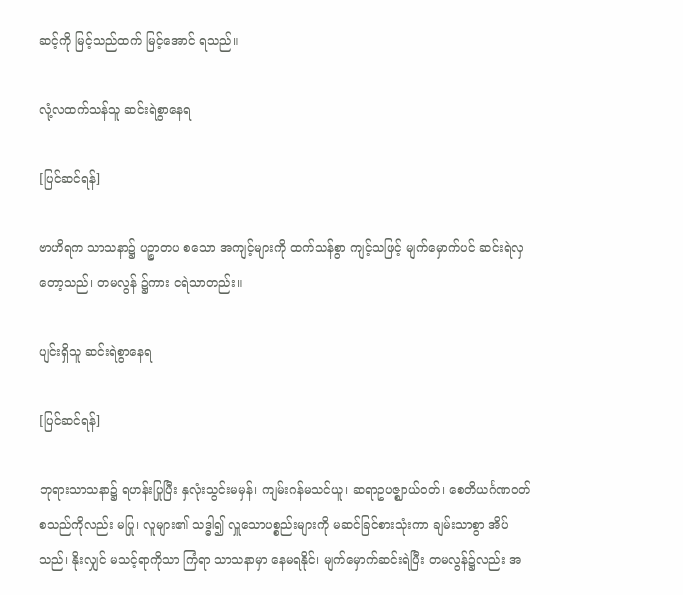ဆင့်ကို မြင့်သည်ထက် မြင့်အောင် ရသည်။

လုံ့လထက်သန်သူ ဆင်းရဲစွာနေရ

[ပြင်ဆင်ရန်]

ဗာဟိရက သာသနာ၌ ပဉ္စာတပ စသော အကျင့်များကို ထက်သန်စွာ ကျင့်သဖြင့် မျက်မှောက်ပင် ဆင်းရဲလှတော့သည်၊ တမလွန် ၌ကား ငရဲသာတည်း။

ပျင်းရှိသူ ဆင်းရဲစွာနေရ

[ပြင်ဆင်ရန်]

ဘုရားသာသနာ၌ ရဟန်းပြုပြီး နှလုံးသွင်းမမှန်၊ ကျမ်းဂန်မသင်ယူ၊ ဆရာဥပဇ္ဈာယ်ဝတ်၊ စေတိယင်္ဂဏဝတ် စသည်ကိုလည်း မပြု၊ လူများ၏ သဒ္ဓါ၍ လှူသောပစ္စည်းများကို မဆင်ခြင်စားသုံးကာ ချမ်းသာစွာ အိပ်သည်၊ နိုးလျှင် မသင့်ရာကိုသာ ကြံရာ သာသနာမှာ နေမရနိုင်၊ မျက်မှောက်ဆင်းရဲပြီး တမလွန်၌လည်း အ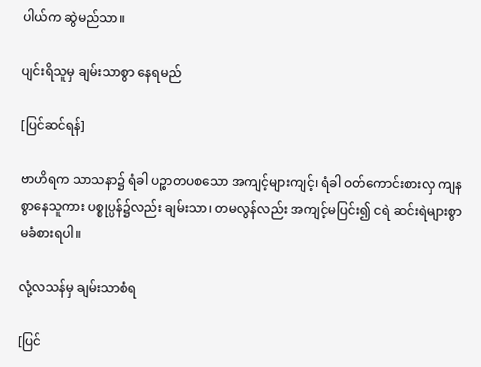ပါယ်က ဆွဲမည်သာ။

ပျင်းရိသူမှ ချမ်းသာစွာ နေရမည်

[ပြင်ဆင်ရန်]

ဗာဟိရက သာသနာ၌ ရံခါ ပဉ္စာတပစသော အကျင့်များကျင့်၊ ရံခါ ဝတ်ကောင်းစားလှ ကျနစွာနေသူကား ပစ္စုပ္ပန်၌လည်း ချမ်းသာ၊ တမလွန်လည်း အကျင့်မပြင်း၍ ငရဲ ဆင်းရဲများစွာ မခံစားရပါ။

လုံ့လသန်မှ ချမ်းသာစံရ

[ပြင်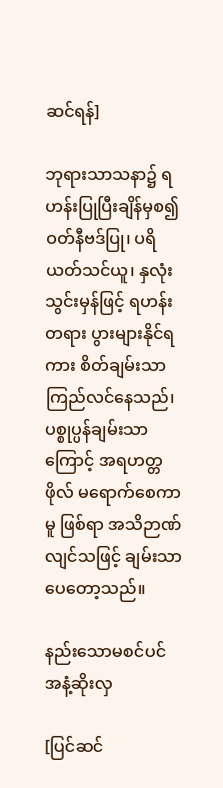ဆင်ရန်]

ဘုရားသာသနာ၌ ရဟန်းပြုပြီးချိန်မှစ၍ ဝတ်နီဗဒ်ပြု၊ ပရိယတ်သင်ယူ၊ နှလုံးသွင်းမှန်ဖြင့် ရဟန်းတရား ပွားများနိုင်ရကား စိတ်ချမ်းသာ ကြည်လင်နေသည်၊ ပစ္စုပ္ပန်ချမ်းသာကြောင့် အရဟတ္တဖိုလ် မရောက်စေကာမူ ဖြစ်ရာ အသိဉာဏ်လျင်သဖြင့် ချမ်းသာပေတော့သည်။

နည်းသောမစင်ပင် အနံ့ဆိုးလှ

[ပြင်ဆင်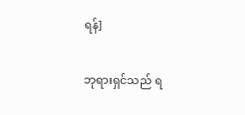ရန်]

ဘုရားရှင်သည် ရ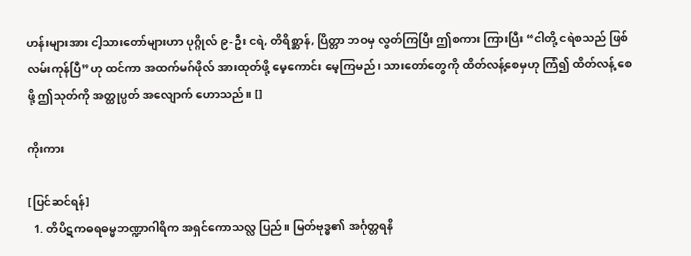ဟန်းများအား ငါ့သားတော်များဟာ ပုဂ္ဂိုလ် ၉-ဦး ငရဲ, တိရိစ္ဆာန်, ပြိတ္တာ ဘဝမှ လွတ်ကြပြီး ဤစကား ကြားပြီး “ငါတို့ ငရဲစသည် ဖြစ်လမ်းကုန်ပြီ”ဟု ထင်ကာ အထက်မဂ်ဖိုလ် အားထုတ်ဖို့ မေ့ကောင်း မေ့ကြမည်၊ သားတော်တွေကို ထိတ်လန့်စေမှဟု ကြံ၍ ထိတ်လန့် စေဖို့ ဤသုတ်ကို အတ္ထုပ္ပတ် အလျောက် ဟောသည်။ []

ကိုးကား

[ပြင်ဆင်ရန်]
  1. တိပိဋကဓရဓမ္မဘဏ္ဍာဂါရိက အရှင်ကောသလ္လ ပြည်။ မြတ်ဗုဒ္ဓ၏ အင်္ဂုတ္တရနိ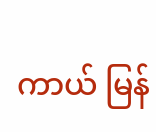ကာယ် မြန်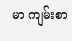မာ ကျမ်းစာ